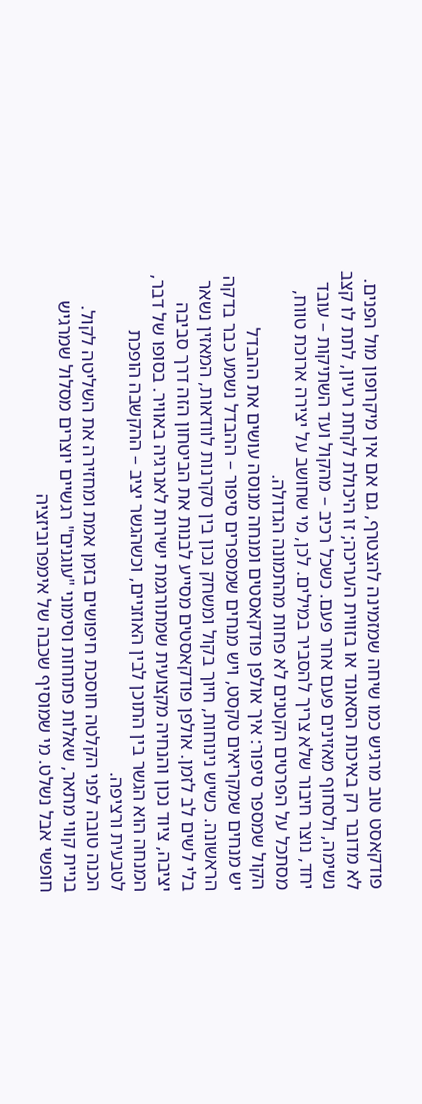פודקאסט טוב מרגיש כמו שיחה שמזמינה להצטרף, גם אם אין מיקרופון מול הפנים. לא מדובר רק באיכות הסאונד או בזווית העריכה; זו היכולת לקחת רעיון, לתת לו קצב נשימה, ולסחוף מאזינים פעם אחר פעם. כשכל רכיב – מהקול ועד השתיקות – עובד יחד, נוצר חיבור שלא צריך להסביר במילים. לכן, מי שחושב על יצירה ארוכת טווח, מסתכל על הפרטים הקטנים לא פחות מהתמונה הגדולה.
הקול שמספר סיפור: איך אולפן פודקאסטים ומנחה מנוסה עושים את ההבדל
יש מנחים שמקריאים טקסט, ויש מנחים שמספרים סיפור – ההבדל נשמע כבר בדקה הראשונה. כשיש נינוחות, חיוך בקול ומשחק נכון בין סקרנות לוודאות, המאזין נשאר בלי לשים לב לזמן. אולפן פודקאסטים מסייע לבנות את הביטחון הזה דרך סביבה יציבה, ציוד נכון והנחיה מקצועית שמתורגמת ישירות לאנרגיה באוויר. בסופו של דבר, המנחה הוא הגשר בין התוכן לבין האוזניים, וכשהגשר יציב – ההקשבה הופכת לטבעית ורציפה.
הכנה טובה לפני הקלטה חוסכת חיפושים בזמן אמת ומחזירה את השליטה לקול. בניית קווי מתאר, שאלות פתוחות וסימוני "עוגנים" רגשיים יוצרים מסלול שמרגיש חופשי אבל נשלט. מי שמוסיף שכבה של אימפרוביזציה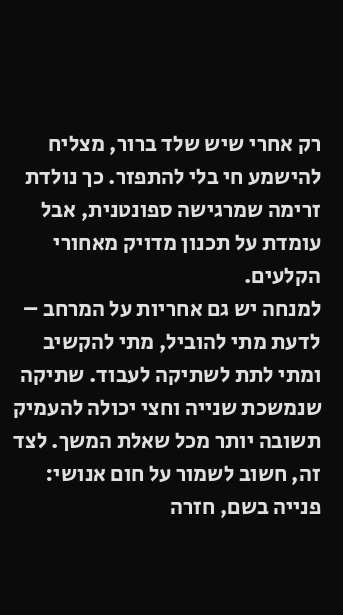רק אחרי שיש שלד ברור, מצליח להישמע חי בלי להתפזר. כך נולדת זרימה שמרגישה ספונטנית, אבל עומדת על תכנון מדויק מאחורי הקלעים.
למנחה יש גם אחריות על המרחב – לדעת מתי להוביל, מתי להקשיב ומתי לתת לשתיקה לעבוד. שתיקה שנמשכת שנייה וחצי יכולה להעמיק תשובה יותר מכל שאלת המשך. לצד זה, חשוב לשמור על חום אנושי: פנייה בשם, חזרה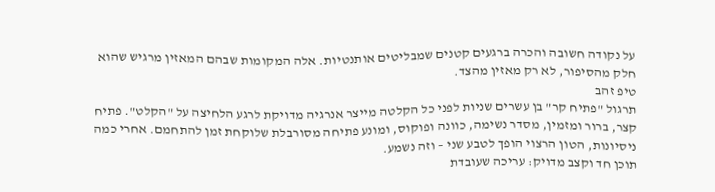על נקודה חשובה והכרה ברגעים קטנים שמבליטים אותנטיות. אלה המקומות שבהם המאזין מרגיש שהוא חלק מהסיפור, לא רק מאזין מהצד.
טיפ זהב
תרגול "פתיח קר" בן עשרים שניות לפני כל הקלטה מייצר אנרגיה מדויקת לרגע הלחיצה על "הקלט". פתיח קצר, ברור ומזמין, מסדר נשימה, כוונה ופוקוס, ומונע פתיחה מסורבלת שלוקחת זמן להתחמם. אחרי כמה ניסיונות, הטון הרצוי הופך לטבע שני – וזה נשמע.
תוכן חד וקצב מדויק: עריכה שעובדת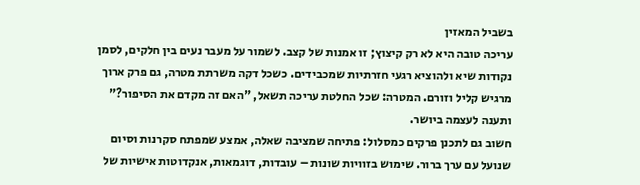בשביל המאזין
עריכה טובה היא לא רק קיצוץ; זו אמנות של קצב. לשמור על מעבר נעים בין חלקים, לסמן נקודות שיא ולהוציא רגעי חזרתיות שמכבידים. כשכל דקה משרתת מטרה, גם פרק ארוך מרגיש קליל וזורם. המטרה: שכל החלטת עריכה תשאל, "האם זה מקדם את הסיפור?" ותענה לעצמה ביושר.
חשוב גם לתכנן פרקים כמסלול: פתיחה שמציבה שאלה, אמצע שמפתח סקרנות וסיום שנועל עם ערך ברור. שימוש בזוויות שונות – עובדות, דוגמאות, אנקדוטות אישיות של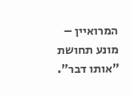המרואיין – מונע תחושת "אותו דבר".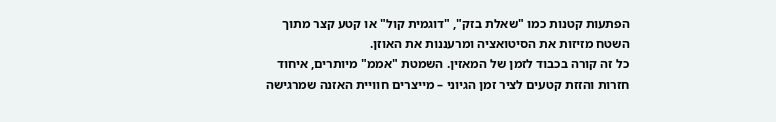הפתעות קטנות כמו "שאלת בזק", "דוגמית קול" או קטע קצר מתוך השטח מזיזות את הסיטואציה ומרעננות את האוזן.
כל זה קורה בכבוד לזמן של המאזין. השמטת "אממ" מיותרים, איחוד חזרות והזזת קטעים לציר זמן הגיוני – מייצרים חוויית האזנה שמרגישה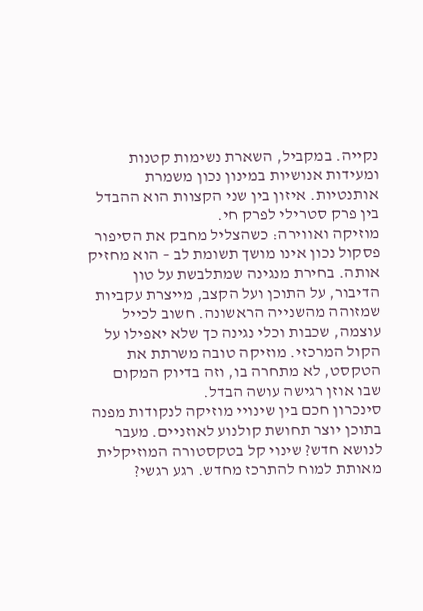נקייה. במקביל, השארת נשימות קטנות ומעידות אנושיות במינון נכון משמרת אותנטיות. איזון בין שני הקצוות הוא ההבדל בין פרק סטרילי לפרק חי.
מוזיקה ואווירה: כשהצליל מחבק את הסיפור
פסקול נכון אינו מושך תשומת לב – הוא מחזיק אותה. בחירת מנגינה שמתלבשת על טון הדיבור, על התוכן ועל הקצב, מייצרת עקביות שמזוהה מהשנייה הראשונה. חשוב לכייל עוצמה, שכבות וכלי נגינה כך שלא יאפילו על הקול המרכזי. מוזיקה טובה משרתת את הטקסט, לא מתחרה בו, וזה בדיוק המקום שבו אוזן רגישה עושה הבדל.
סינכרון חכם בין שינויי מוזיקה לנקודות מפנה בתוכן יוצר תחושת קולנוע לאוזניים. מעבר לנושא חדש? שינוי קל בטקסטורה המוזיקלית מאותת למוח להתרכז מחדש. רגע רגשי?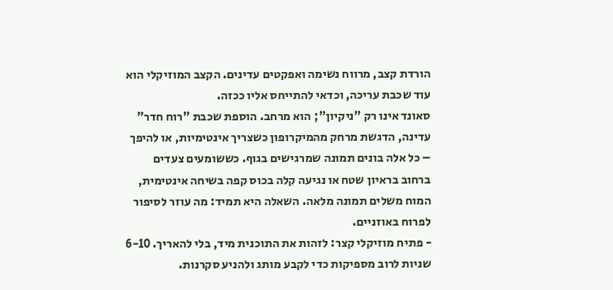הורדת קצב, מרווח נשימה ואפקטים עדינים. הקצב המוזיקלי הוא עוד שכבת עריכה, וכדאי להתייחס אליו ככזה.
סאונד אינו רק "ניקיון"; הוא מרחב. הוספת שכבת "רוח חדר" עדינה, הדגשת מרחק מהמיקרופון כשצריך אינטימיות, או להיפך – כל אלה בונים תמונה שמרגישים בגוף. כששומעים צעדים ברחוב בראיון שטח או נגיעה קלה בכוס קפה בשיחה אינטימית, המוח משלים תמונה מלאה. השאלה היא תמיד: מה עוזר לסיפור לפרוח באוזניים.
- פתיח מוזיקלי קצר: לזהות את התוכנית מיד, בלי להאריך. 6-10 שניות לרוב מספיקות כדי לקבע מותג ולהניע סקרנות.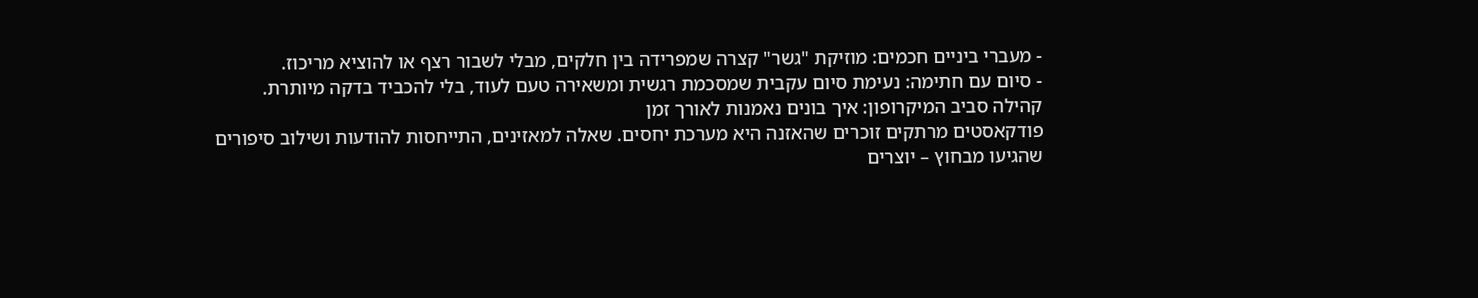- מעברי ביניים חכמים: מוזיקת "גשר" קצרה שמפרידה בין חלקים, מבלי לשבור רצף או להוציא מריכוז.
- סיום עם חתימה: נעימת סיום עקבית שמסכמת רגשית ומשאירה טעם לעוד, בלי להכביד בדקה מיותרת.
קהילה סביב המיקרופון: איך בונים נאמנות לאורך זמן
פודקאסטים מרתקים זוכרים שהאזנה היא מערכת יחסים. שאלה למאזינים, התייחסות להודעות ושילוב סיפורים שהגיעו מבחוץ – יוצרים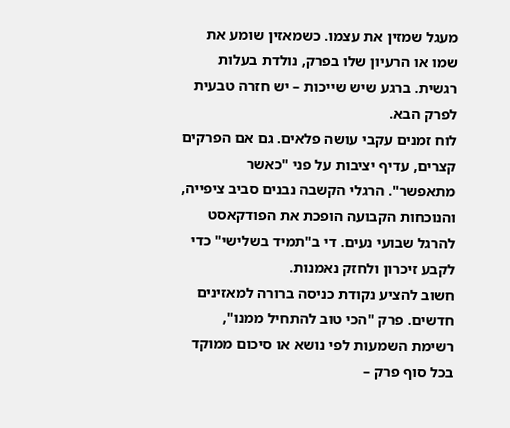מעגל שמזין את עצמו. כשמאזין שומע את שמו או הרעיון שלו בפרק, נולדת בעלות רגשית. ברגע שיש שייכות – יש חזרה טבעית לפרק הבא.
לוח זמנים עקבי עושה פלאים. גם אם הפרקים קצרים, עדיף יציבות על פני "כאשר מתאפשר". הרגלי הקשבה נבנים סביב ציפייה, והנוכחות הקבועה הופכת את הפודקאסט להרגל שבועי נעים. די ב"תמיד בשלישי" כדי לקבע זיכרון ולחזק נאמנות.
חשוב להציע נקודת כניסה ברורה למאזינים חדשים. פרק "הכי טוב להתחיל ממנו", רשימת השמעות לפי נושא או סיכום ממוקד בכל סוף פרק –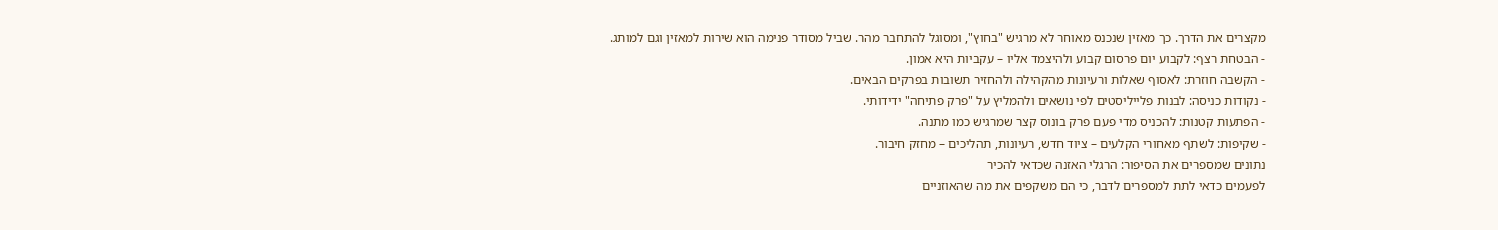מקצרים את הדרך. כך מאזין שנכנס מאוחר לא מרגיש "בחוץ", ומסוגל להתחבר מהר. שביל מסודר פנימה הוא שירות למאזין וגם למותג.
- הבטחת רצף: לקבוע יום פרסום קבוע ולהיצמד אליו – עקביות היא אמון.
- הקשבה חוזרת: לאסוף שאלות ורעיונות מהקהילה ולהחזיר תשובות בפרקים הבאים.
- נקודות כניסה: לבנות פלייליסטים לפי נושאים ולהמליץ על "פרק פתיחה" ידידותי.
- הפתעות קטנות: להכניס מדי פעם פרק בונוס קצר שמרגיש כמו מתנה.
- שקיפות: לשתף מאחורי הקלעים – ציוד חדש, רעיונות, תהליכים – מחזק חיבור.
נתונים שמספרים את הסיפור: הרגלי האזנה שכדאי להכיר
לפעמים כדאי לתת למספרים לדבר, כי הם משקפים את מה שהאוזניים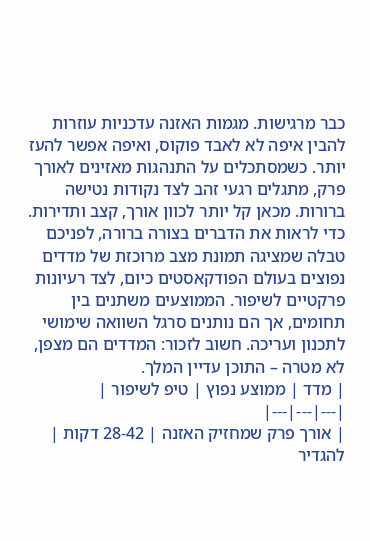כבר מרגישות. מגמות האזנה עדכניות עוזרות להבין איפה לא לאבד פוקוס, ואיפה אפשר להעז יותר. כשמסתכלים על התנהגות מאזינים לאורך פרק, מתגלים רגעי זהב לצד נקודות נטישה ברורות. מכאן קל יותר לכוון אורך, קצב ותדירות.
כדי לראות את הדברים בצורה ברורה, לפניכם טבלה שמציגה תמונת מצב מרוכזת של מדדים נפוצים בעולם הפודקאסטים כיום, לצד רעיונות פרקטיים לשיפור. הממוצעים משתנים בין תחומים, אך הם נותנים סרגל השוואה שימושי לתכנון ועריכה. חשוב לזכור: המדדים הם מצפן, לא מטרה – התוכן עדיין המלך.
| מדד | ממוצע נפוץ | טיפ לשיפור |
|---|---|---|
| אורך פרק שמחזיק האזנה | 28-42 דקות | להגדיר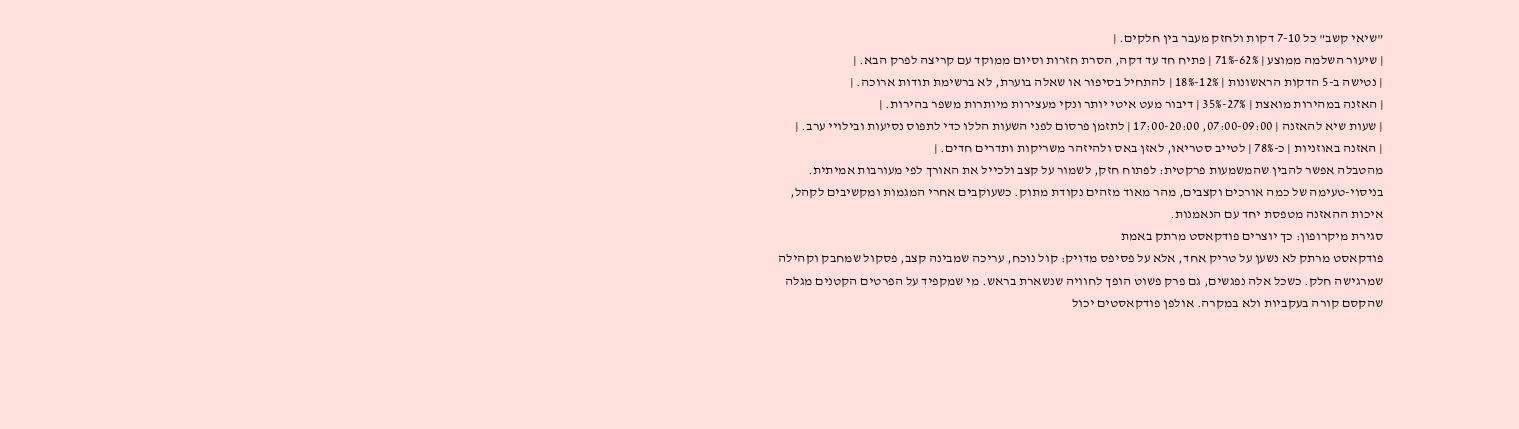"שיאי קשב" כל 7-10 דקות ולחזק מעבר בין חלקים. |
| שיעור השלמה ממוצע | 62%-71% | פתיח חד עד דקה, הסרת חזרות וסיום ממוקד עם קריצה לפרק הבא. |
| נטישה ב-5 הדקות הראשונות | 12%-18% | להתחיל בסיפור או שאלה בוערת, לא ברשימת תודות ארוכה. |
| האזנה במהירות מואצת | 27%-35% | דיבור מעט איטי יותר ונקי מעצירות מיותרות משפר בהירות. |
| שעות שיא להאזנה | 07:00-09:00, 17:00-20:00 | לתזמן פרסום לפני השעות הללו כדי לתפוס נסיעות ובילויי ערב. |
| האזנה באוזניות | כ-78% | לטייב סטריאו, לאזן באס ולהיזהר משריקות ותדרים חדים. |
מהטבלה אפשר להבין שהמשמעות פרקטית: לפתוח חזק, לשמור על קצב ולכייל את האורך לפי מעורבות אמיתית. בניסוי-טעימה של כמה אורכים וקצבים, מהר מאוד מזהים נקודת מתוק. כשעוקבים אחרי המגמות ומקשיבים לקהל, איכות ההאזנה מטפסת יחד עם הנאמנות.
סגירת מיקרופון: כך יוצרים פודקאסט מרתק באמת
פודקאסט מרתק לא נשען על טריק אחד, אלא על פסיפס מדויק: קול נוכח, עריכה שמבינה קצב, פסקול שמחבק וקהילה שמרגישה חלק. כשכל אלה נפגשים, גם פרק פשוט הופך לחוויה שנשארת בראש. מי שמקפיד על הפרטים הקטנים מגלה שהקסם קורה בעקביות ולא במקרה. אולפן פודקאסטים יכול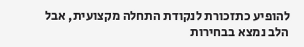להופיע כתזכורת לנקודת התחלה מקצועית, אבל הלב נמצא בבחירות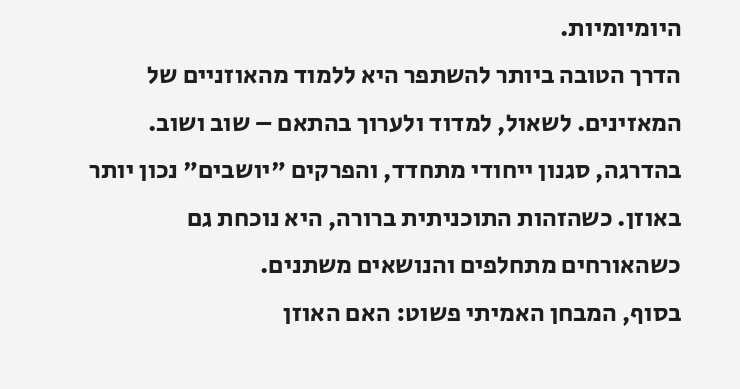היומיומיות.
הדרך הטובה ביותר להשתפר היא ללמוד מהאוזניים של המאזינים. לשאול, למדוד ולערוך בהתאם – שוב ושוב. בהדרגה, סגנון ייחודי מתחדד, והפרקים "יושבים" נכון יותר באוזן. כשהזהות התוכניתית ברורה, היא נוכחת גם כשהאורחים מתחלפים והנושאים משתנים.
בסוף, המבחן האמיתי פשוט: האם האוזן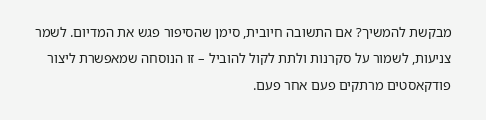מבקשת להמשיך? אם התשובה חיובית, סימן שהסיפור פגש את המדיום. לשמר צניעות, לשמור על סקרנות ולתת לקול להוביל – זו הנוסחה שמאפשרת ליצור פודקאסטים מרתקים פעם אחר פעם.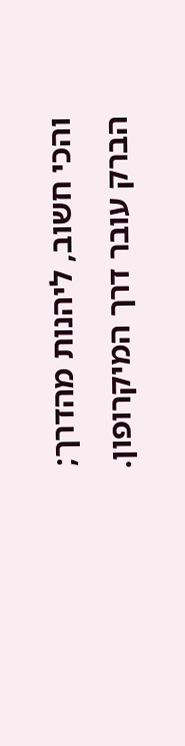והכי חשוב, ליהנות מהדרך; הברק עובר דרך המיקרופון.